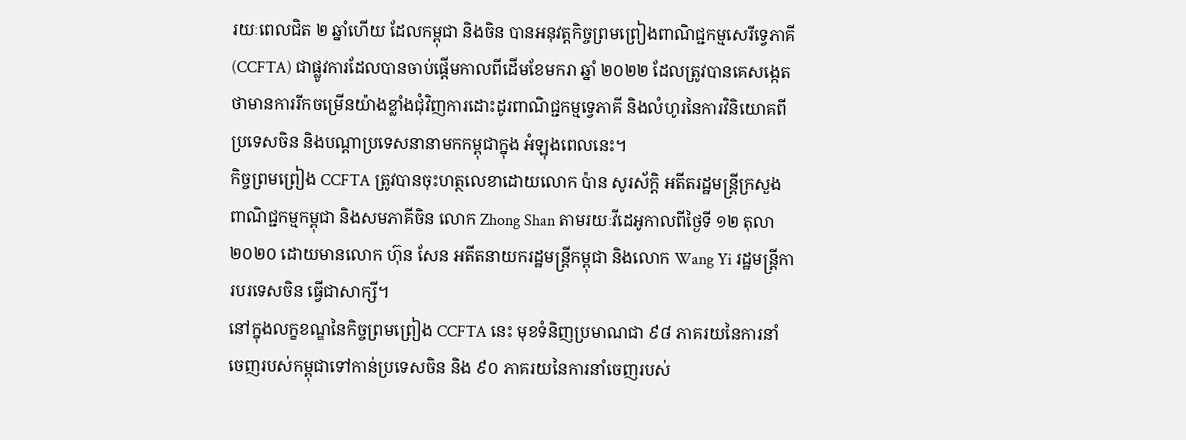រយៈពេលជិត ២ ឆ្នាំហើយ ដែលកម្ពុជា និងចិន បានអនុវត្តកិច្ចព្រមព្រៀងពាណិជ្ជកម្មសេរីទ្វេភាគី (CCFTA) ជាផ្លូវការដែលបានចាប់ផ្តើមកាលពីដើមខែមករា ឆ្នាំ ២០២២ ដែលត្រូវបានគេសង្កេតថាមានការរីកចម្រើនយ៉ាងខ្លាំងជុំវិញការដោះដូរពាណិជ្ជកម្មទ្វេភាគី និងលំហូរនៃការវិនិយោគពីប្រទេសចិន និងបណ្តាប្រទេសនានាមកកម្ពុជាក្នុង អំឡុងពេលនេះ។
កិច្ចព្រមព្រៀង CCFTA ត្រូវបានចុះហត្ថលេខាដោយលោក ប៉ាន សូរស័ក្តិ អតីតរដ្ឋមន្ត្រីក្រសួងពាណិជ្ជកម្មកម្ពុជា និងសមភាគីចិន លោក Zhong Shan តាមរយៈវីដេអូកាលពីថ្ងៃទី ១២ តុលា ២០២០ ដោយមានលោក ហ៊ុន សែន អតីតនាយករដ្ឋមន្ត្រីកម្ពុជា និងលោក Wang Yi រដ្ឋមន្ត្រីការបរទេសចិន ធ្វើជាសាក្សី។
នៅក្នុងលក្ខខណ្ឌនៃកិច្ចព្រមព្រៀង CCFTA នេះ មុខទំនិញប្រមាណជា ៩៨ ភាគរយនៃការនាំចេញរបស់កម្ពុជាទៅកាន់ប្រទេសចិន និង ៩០ ភាគរយនៃការនាំចេញរបស់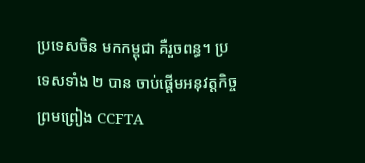ប្រទេសចិន មកកម្ពុជា គឺរួចពន្ធ។ ប្រទេសទាំង ២ បាន ចាប់ផ្តើមអនុវត្តកិច្ចព្រមព្រៀង CCFTA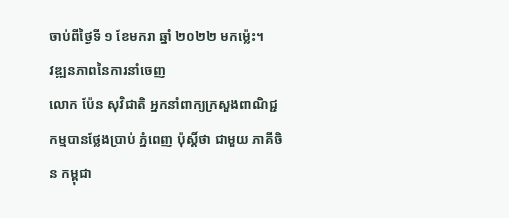ចាប់ពីថ្ងៃទី ១ ខែមករា ឆ្នាំ ២០២២ មកម្ល៉េះ។
វឌ្ឍនភាពនៃការនាំចេញ
លោក ប៉ែន សុវិជាតិ អ្នកនាំពាក្យក្រសួងពាណិជ្ជកម្មបានថ្លែងប្រាប់ ភ្នំពេញ ប៉ុស្តិ៍ថា ជាមួយ ភាគីចិន កម្ពុជា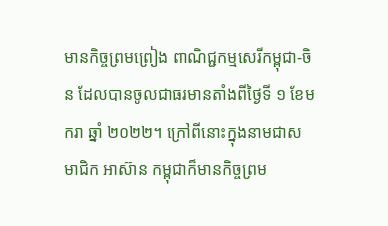មានកិច្ចព្រមព្រៀង ពាណិជ្ជកម្មសេរីកម្ពុជា-ចិន ដែលបានចូលជាធរមានតាំងពីថ្ងៃទី ១ ខែមករា ឆ្នាំ ២០២២។ ក្រៅពីនោះក្នុងនាមជាសមាជិក អាស៊ាន កម្ពុជាក៏មានកិច្ចព្រម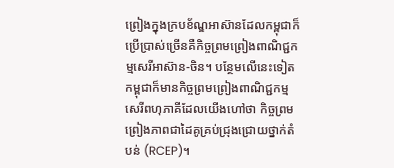ព្រៀងក្នុងក្របខ័ណ្ឌអាស៊ានដែលកម្ពុជាក៏ប្រើប្រាស់ច្រើនគឺកិច្ចព្រមព្រៀងពាណិជ្ជកម្មសេរីអាស៊ាន-ចិន។ បន្ថែមលើនេះទៀតកម្ពុជាក៏មានកិច្ចព្រមព្រៀងពាណិជ្ជកម្មសេរីពហុភាគីដែលយើងហៅថា កិច្ចព្រមព្រៀងភាពជាដៃគូគ្រប់ជ្រុងជ្រោយថ្នាក់តំបន់ (RCEP)។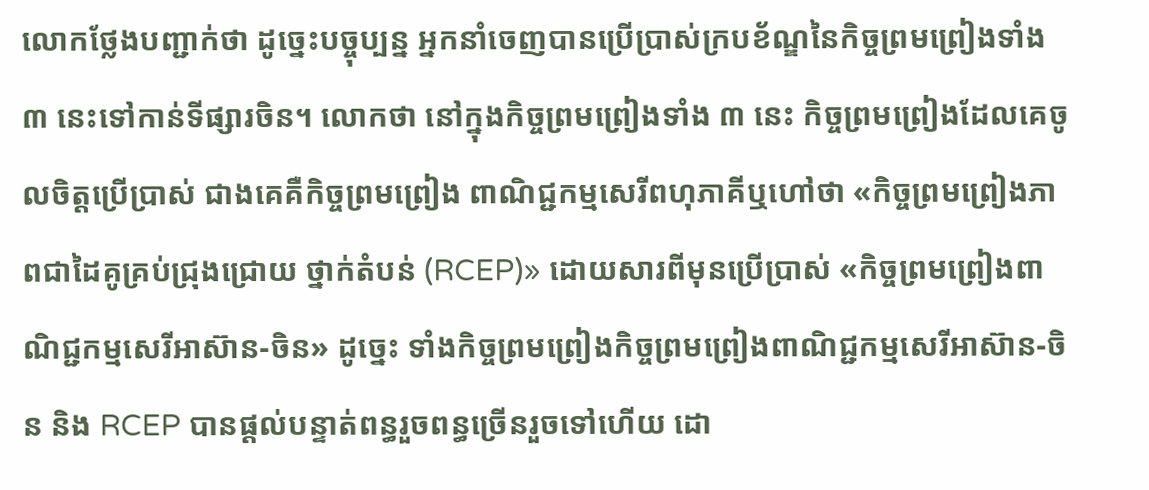លោកថ្លែងបញ្ជាក់ថា ដូច្នេះបច្ចុប្បន្ន អ្នកនាំចេញបានប្រើប្រាស់ក្របខ័ណ្ឌនៃកិច្ចព្រមព្រៀងទាំង ៣ នេះទៅកាន់ទីផ្សារចិន។ លោកថា នៅក្នុងកិច្ចព្រមព្រៀងទាំង ៣ នេះ កិច្ចព្រមព្រៀងដែលគេចូលចិត្តប្រើប្រាស់ ជាងគេគឺកិច្ចព្រមព្រៀង ពាណិជ្ជកម្មសេរីពហុភាគីឬហៅថា «កិច្ចព្រមព្រៀងភាពជាដៃគូគ្រប់ជ្រុងជ្រោយ ថ្នាក់តំបន់ (RCEP)» ដោយសារពីមុនប្រើប្រាស់ «កិច្ចព្រមព្រៀងពាណិជ្ជកម្មសេរីអាស៊ាន-ចិន» ដូច្នេះ ទាំងកិច្ចព្រមព្រៀងកិច្ចព្រមព្រៀងពាណិជ្ជកម្មសេរីអាស៊ាន-ចិន និង RCEP បានផ្តល់បន្ទាត់ពន្ធរួចពន្ធច្រើនរួចទៅហើយ ដោ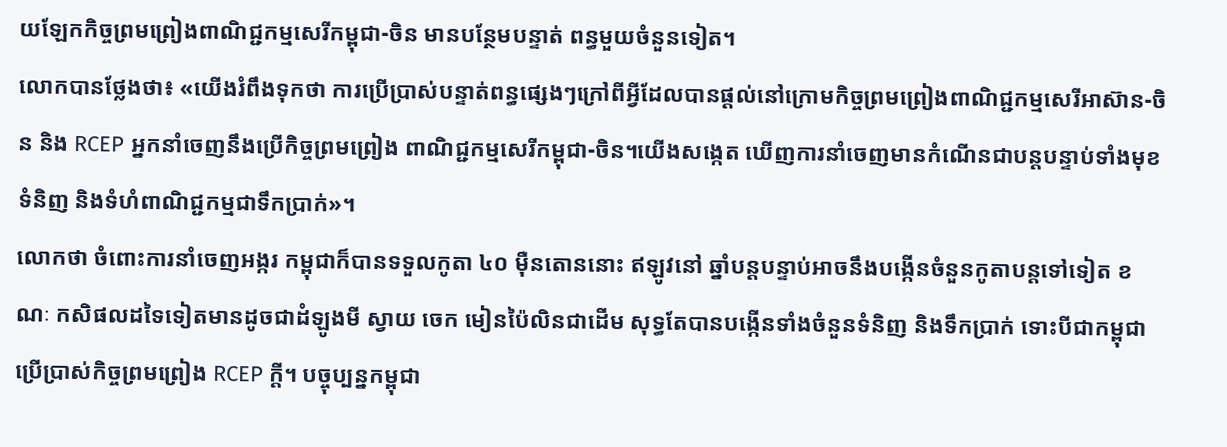យឡែកកិច្ចព្រមព្រៀងពាណិជ្ជកម្មសេរីកម្ពុជា-ចិន មានបន្ថែមបន្ទាត់ ពន្ធមួយចំនួនទៀត។
លោកបានថ្លែងថា៖ «យើងរំពឹងទុកថា ការប្រើប្រាស់បន្ទាត់ពន្ធផ្សេងៗក្រៅពីអ្វីដែលបានផ្តល់នៅក្រោមកិច្ចព្រមព្រៀងពាណិជ្ជកម្មសេរីអាស៊ាន-ចិន និង RCEP អ្នកនាំចេញនឹងប្រើកិច្ចព្រមព្រៀង ពាណិជ្ជកម្មសេរីកម្ពុជា-ចិន។យើងសង្កេត ឃើញការនាំចេញមានកំណើនជាបន្តបន្ទាប់ទាំងមុខទំនិញ និងទំហំពាណិជ្ជកម្មជាទឹកប្រាក់»។
លោកថា ចំពោះការនាំចេញអង្ករ កម្ពុជាក៏បានទទួលកូតា ៤០ ម៉ឺនតោននោះ ឥឡូវនៅ ឆ្នាំបន្តបន្ទាប់អាចនឹងបង្កើនចំនួនកូតាបន្តទៅទៀត ខណៈ កសិផលដទៃទៀតមានដូចជាដំឡូងមី ស្វាយ ចេក មៀនប៉ៃលិនជាដើម សុទ្ធតែបានបង្កើនទាំងចំនួនទំនិញ និងទឹកប្រាក់ ទោះបីជាកម្ពុជាប្រើប្រាស់កិច្ចព្រមព្រៀង RCEP ក្តី។ បច្ចុប្បន្នកម្ពុជា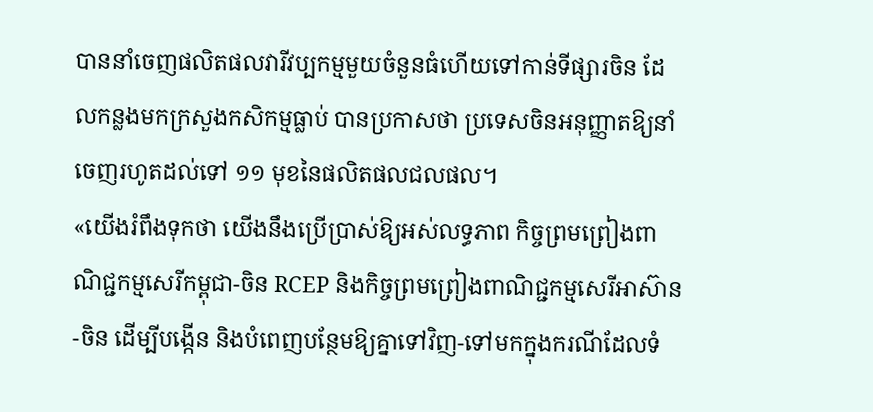បាននាំចេញផលិតផលវារីវប្បកម្មមួយចំនួនធំហើយទៅកាន់ទីផ្សារចិន ដែលកន្លងមកក្រសួងកសិកម្មធ្លាប់ បានប្រកាសថា ប្រទេសចិនអនុញ្ញាតឱ្យនាំចេញរហូតដល់ទៅ ១១ មុខនៃផលិតផលជលផល។
«យើងរំពឹងទុកថា យើងនឹងប្រើប្រាស់ឱ្យអស់លទ្ធភាព កិច្ចព្រមព្រៀងពាណិជ្ជកម្មសេរីកម្ពុជា-ចិន RCEP និងកិច្ចព្រមព្រៀងពាណិជ្ជកម្មសេរីអាស៊ាន-ចិន ដើម្បីបង្កើន និងបំពេញបន្ថែមឱ្យគ្នាទៅវិញ-ទៅមកក្នុងករណីដែលទំ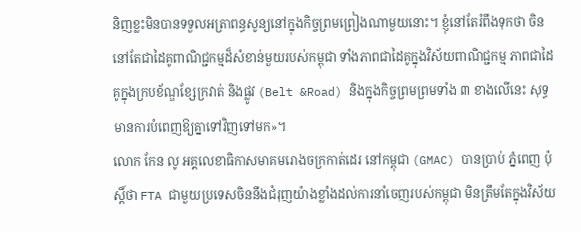និញខ្លះមិនបានទទួលអត្រាពន្ធសូន្យនៅក្នុងកិច្ចព្រមព្រៀងណាមួយនោះ។ ខ្ញុំនៅតែរំពឹងទុកថា ចិននៅតែជាដៃគូពាណិជ្ជកម្មដ៏សំខាន់មួយរបស់កម្ពុជា ទាំងភាពជាដៃគូក្នុងវិស័យពាណិជ្ជកម្ម ភាពជាដៃគូក្នុងក្របខ័ណ្ឌខ្សែក្រវាត់ និងផ្លូវ (Belt &Road) និងក្នុងកិច្ចព្រមព្រមទាំង ៣ ខាងលើនេះ សុទ្ធមានការបំពេញឱ្យគ្នាទៅវិញទៅមក»។
លោក កែន លូ អគ្គលេខាធិកាសមាគមរោងចក្រកាត់ដេរ នៅកម្ពុជា (GMAC) បានប្រាប់ ភ្នំពេញ ប៉ុស្តិ៍ថា FTA ជាមួយប្រទេសចិននឹងជំរុញយ៉ាងខ្លាំងដល់ការនាំចេញរបស់កម្ពុជា មិនត្រឹមតែក្នុងវិស័យ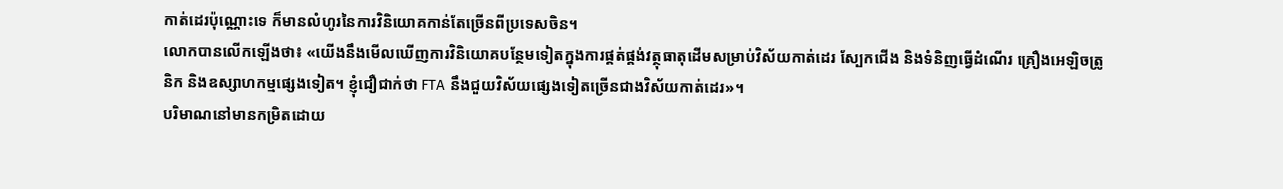កាត់ដេរប៉ុណ្ណោះទេ ក៏មានលំហូរនៃការវិនិយោគកាន់តែច្រើនពីប្រទេសចិន។
លោកបានលើកឡើងថា៖ «យើងនឹងមើលឃើញការវិនិយោគបន្ថែមទៀតក្នុងការផ្គត់ផ្គង់វត្ថុធាតុដើមសម្រាប់វិស័យកាត់ដេរ ស្បែកជើង និងទំនិញធ្វើដំណើរ គ្រឿងអេឡិចត្រូនិក និងឧស្សាហកម្មផ្សេងទៀត។ ខ្ញុំជឿជាក់ថា FTA នឹងជួយវិស័យផ្សេងទៀតច្រើនជាងវិស័យកាត់ដេរ»។
បរិមាណនៅមានកម្រិតដោយ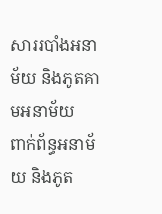សាររបាំងអនាម័យ និងភូតគាមអនាម័យ
ពាក់ព័ន្ធអនាម័យ និងភូត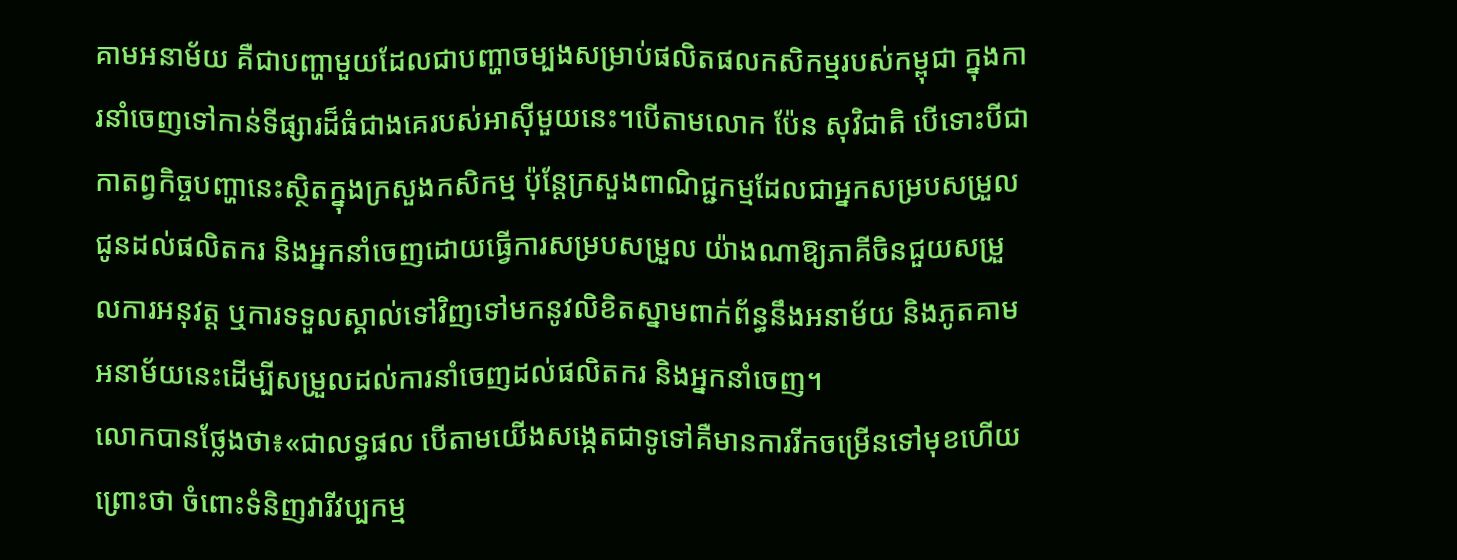គាមអនាម័យ គឺជាបញ្ហាមួយដែលជាបញ្ហាចម្បងសម្រាប់ផលិតផលកសិកម្មរបស់កម្ពុជា ក្នុងការនាំចេញទៅកាន់ទីផ្សារដ៏ធំជាងគេរបស់អាស៊ីមួយនេះ។បើតាមលោក ប៉ែន សុវិជាតិ បើទោះបីជាកាតព្វកិច្ចបញ្ហានេះស្ថិតក្នុងក្រសួងកសិកម្ម ប៉ុន្តែក្រសួងពាណិជ្ជកម្មដែលជាអ្នកសម្របសម្រួល ជូនដល់ផលិតករ និងអ្នកនាំចេញដោយធ្វើការសម្របសម្រួល យ៉ាងណាឱ្យភាគីចិនជួយសម្រួលការអនុវត្ត ឬការទទួលស្គាល់ទៅវិញទៅមកនូវលិខិតស្នាមពាក់ព័ន្ធនឹងអនាម័យ និងភូតគាមអនាម័យនេះដើម្បីសម្រួលដល់ការនាំចេញដល់ផលិតករ និងអ្នកនាំចេញ។
លោកបានថ្លែងថា៖«ជាលទ្ធផល បើតាមយើងសង្កេតជាទូទៅគឺមានការរីកចម្រើនទៅមុខហើយ ព្រោះថា ចំពោះទំនិញវារីវប្បកម្ម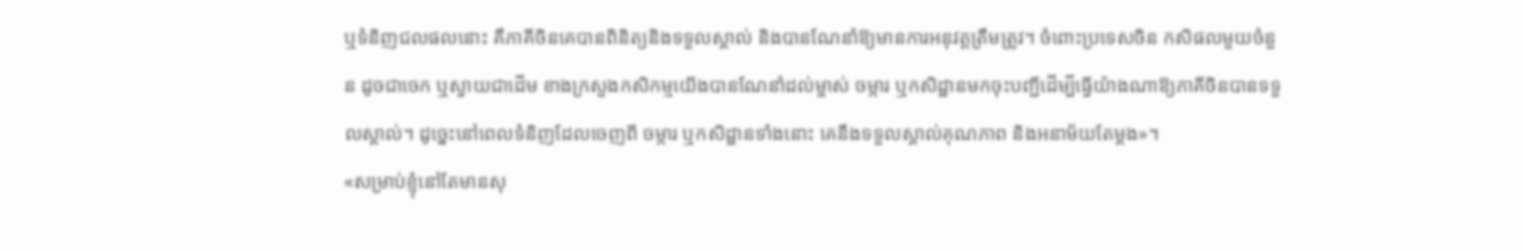ឬទំនិញជលផលនោះ គឺភាគីចិនគេបានពិនិត្យនិងទទួលស្គាល់ និងបានណែនាំឱ្យមានការអនុវត្តត្រឹមត្រូវ។ ចំពោះប្រទេសចិន កសិផលមួយចំនួន ដូចជាចេក ឬស្វាយជាដើម ខាងក្រសួងកសិកម្មយើងបានណែនាំដល់ម្ចាស់ ចម្ការ ឬកសិដ្ឋានមកចុះបញ្ជីដើម្បីធ្វើយ៉ាងណាឱ្យភាគីចិនបានទទួលស្គាល់។ ដូច្នេះនៅពេលទំនិញដែលចេញពី ចម្ការ ឬកសិដ្ឋានទាំងនោះ គេនឹងទទួលស្គាល់គុណភាព និងអនាម័យតែម្តង»។
«សម្រាប់ខ្ញុំនៅតែមានសុ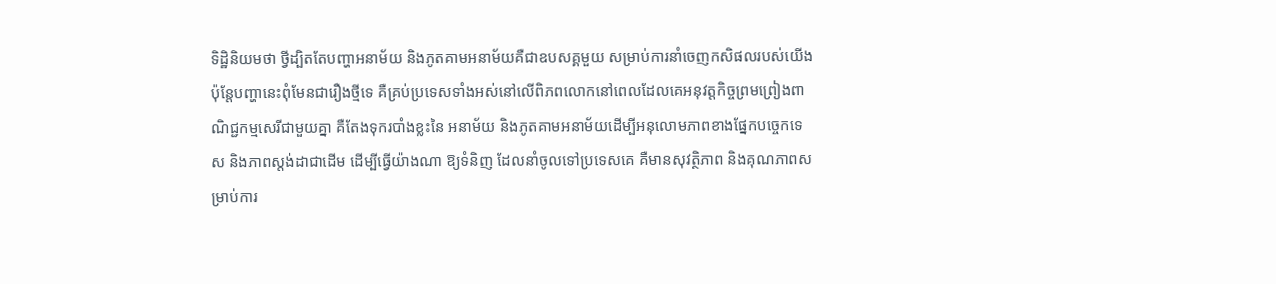ទិដ្ឋិនិយមថា ថ្វីដ្បិតតែបញ្ហាអនាម័យ និងភូតគាមអនាម័យគឺជាឧបសគ្គមួយ សម្រាប់ការនាំចេញកសិផលរបស់យើង ប៉ុន្តែបញ្ហានេះពុំមែនជារឿងថ្មីទេ គឺគ្រប់ប្រទេសទាំងអស់នៅលើពិភពលោកនៅពេលដែលគេអនុវត្តកិច្ចព្រមព្រៀងពាណិជ្ជកម្មសេរីជាមួយគ្នា គឺតែងទុករបាំងខ្លះនៃ អនាម័យ និងភូតគាមអនាម័យដើម្បីអនុលោមភាពខាងផ្នែកបច្ចេកទេស និងភាពស្តង់ដាជាដើម ដើម្បីធ្វើយ៉ាងណា ឱ្យទំនិញ ដែលនាំចូលទៅប្រទេសគេ គឺមានសុវត្ថិភាព និងគុណភាពសម្រាប់ការ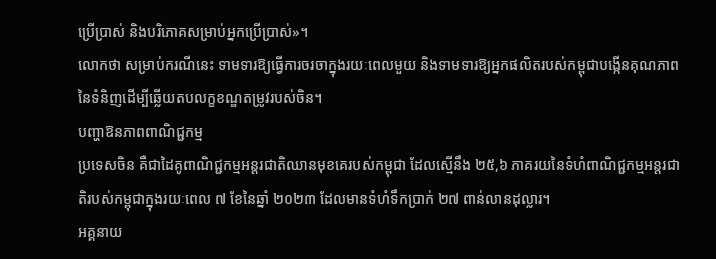ប្រើប្រាស់ និងបរិភោគសម្រាប់អ្នកប្រើប្រាស់»។
លោកថា សម្រាប់ករណីនេះ ទាមទារឱ្យធ្វើការចរចាក្នុងរយៈពេលមួយ និងទាមទារឱ្យអ្នកផលិតរបស់កម្ពុជាបង្កើនគុណភាព នៃទំនិញដើម្បីឆ្លើយតបលក្ខខណ្ឌតម្រូវរបស់ចិន។
បញ្ហាឱនភាពពាណិជ្ជកម្ម
ប្រទេសចិន គឺជាដៃគូពាណិជ្ជកម្មអន្តរជាតិឈានមុខគេរបស់កម្ពុជា ដែលស្មើនឹង ២៥,៦ ភាគរយនៃទំហំពាណិជ្ជកម្មអន្តរជាតិរបស់កម្ពុជាក្នុងរយៈពេល ៧ ខែនៃឆ្នាំ ២០២៣ ដែលមានទំហំទឹកប្រាក់ ២៧ ពាន់លានដុល្លារ។
អគ្គនាយ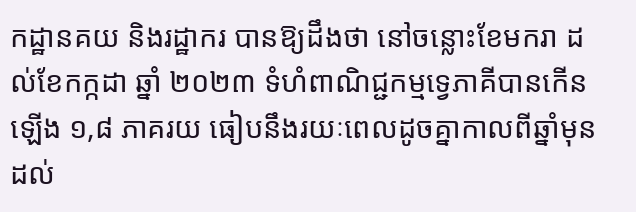កដ្ឋានគយ និងរដ្ឋាករ បានឱ្យដឹងថា នៅចន្លោះខែមករា ដល់ខែកក្កដា ឆ្នាំ ២០២៣ ទំហំពាណិជ្ជកម្មទ្វេភាគីបានកើនឡើង ១,៨ ភាគរយ ធៀបនឹងរយៈពេលដូចគ្នាកាលពីឆ្នាំមុន ដល់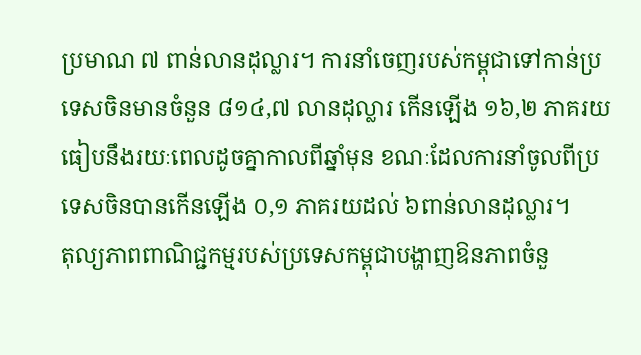ប្រមាណ ៧ ពាន់លានដុល្លារ។ ការនាំចេញរបស់កម្ពុជាទៅកាន់ប្រទេសចិនមានចំនួន ៨១៤,៧ លានដុល្លារ កើនឡើង ១៦,២ ភាគរយធៀបនឹងរយៈពេលដូចគ្នាកាលពីឆ្នាំមុន ខណៈដែលការនាំចូលពីប្រទេសចិនបានកើនឡើង ០,១ ភាគរយដល់ ៦ពាន់លានដុល្លារ។
តុល្យភាពពាណិជ្ជកម្មរបស់ប្រទេសកម្ពុជាបង្ហាញឱនភាពចំនួ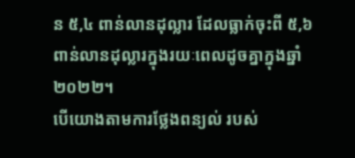ន ៥,៤ ពាន់លានដុល្លារ ដែលធ្លាក់ចុះពី ៥,៦ ពាន់លានដុល្លារក្នុងរយៈពេលដូចគ្នាក្នុងឆ្នាំ ២០២២។
បើយោងតាមការថ្លែងពន្យល់ របស់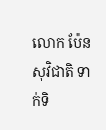លោក ប៉ែន សុវិជាតិ ទាក់ទិ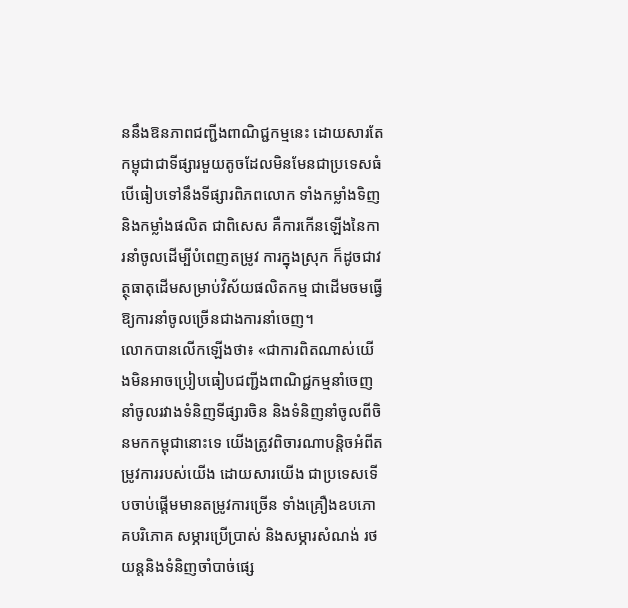ននឹងឱនភាពជញ្ជីងពាណិជ្ជកម្មនេះ ដោយសារតែកម្ពុជាជាទីផ្សារមួយតូចដែលមិនមែនជាប្រទេសធំបើធៀបទៅនឹងទីផ្សារពិភពលោក ទាំងកម្លាំងទិញ និងកម្លាំងផលិត ជាពិសេស គឺការកើនឡើងនៃការនាំចូលដើម្បីបំពេញតម្រូវ ការក្នុងស្រុក ក៏ដូចជាវត្ថុធាតុដើមសម្រាប់វិស័យផលិតកម្ម ជាដើមចមធ្វើឱ្យការនាំចូលច្រើនជាងការនាំចេញ។
លោកបានលើកឡើងថា៖ «ជាការពិតណាស់យើងមិនអាចប្រៀបធៀបជញ្ជីងពាណិជ្ជកម្មនាំចេញនាំចូលរវាងទំនិញទីផ្សារចិន និងទំនិញនាំចូលពីចិនមកកម្ពុជានោះទេ យើងត្រូវពិចារណាបន្តិចអំពីតម្រូវការរបស់យើង ដោយសារយើង ជាប្រទេសទើបចាប់ផ្តើមមានតម្រូវការច្រើន ទាំងគ្រឿងឧបភោគបរិភោគ សម្ភារប្រើប្រាស់ និងសម្ភារសំណង់ រថយន្តនិងទំនិញចាំបាច់ផ្សេ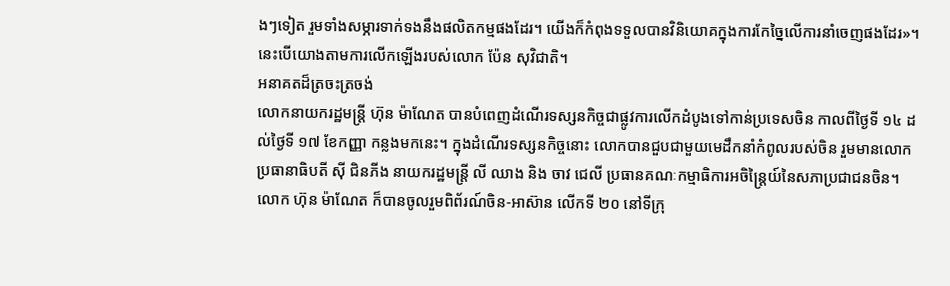ងៗទៀត រួមទាំងសម្ភារទាក់ទងនឹងផលិតកម្មផងដែរ។ យើងក៏កំពុងទទួលបានវិនិយោគក្នុងការកែច្នៃលើការនាំចេញផងដែរ»។ នេះបើយោងតាមការលើកឡើងរបស់លោក ប៉ែន សុវិជាតិ។
អនាគតដ៏ត្រចះត្រចង់
លោកនាយករដ្ឋមន្ត្រី ហ៊ុន ម៉ាណែត បានបំពេញដំណើរទស្សនកិច្ចជាផ្លូវការលើកដំបូងទៅកាន់ប្រទេសចិន កាលពីថ្ងៃទី ១៤ ដល់ថ្ងៃទី ១៧ ខែកញ្ញា កន្លងមកនេះ។ ក្នុងដំណើរទស្សនកិច្ចនោះ លោកបានជួបជាមួយមេដឹកនាំកំពូលរបស់ចិន រួមមានលោកប្រធានាធិបតី ស៊ី ជិនភីង នាយករដ្ឋមន្ត្រី លី ឈាង និង ចាវ ជេលី ប្រធានគណៈកម្មាធិការអចិន្រៃ្តយ៍នៃសភាប្រជាជនចិន។
លោក ហ៊ុន ម៉ាណែត ក៏បានចូលរួមពិព័រណ៍ចិន-អាស៊ាន លើកទី ២០ នៅទីក្រុ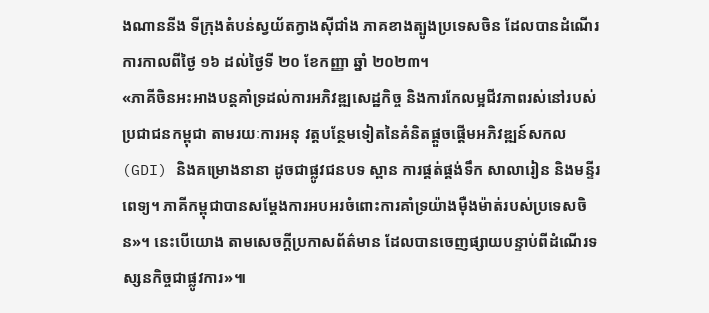ងណាននីង ទីក្រុងតំបន់ស្វយ័តក្វាងស៊ីជាំង ភាគខាងត្បូងប្រទេសចិន ដែលបានដំណើរការកាលពីថ្ងៃ ១៦ ដល់ថ្ងៃទី ២០ ខែកញ្ញា ឆ្នាំ ២០២៣។
«ភាគីចិនអះអាងបន្តគាំទ្រដល់ការអភិវឌ្ឍសេដ្ឋកិច្ច និងការកែលម្អជីវភាពរស់នៅរបស់ប្រជាជនកម្ពុជា តាមរយៈការអនុ វត្តបន្ថែមទៀតនៃគំនិតផ្តួចផ្តើមអភិវឌ្ឍន៍សកល (GDI) និងគម្រោងនានា ដូចជាផ្លូវជនបទ ស្ពាន ការផ្គត់ផ្គង់ទឹក សាលារៀន និងមន្ទីរពេទ្យ។ ភាគីកម្ពុជាបានសម្តែងការអបអរចំពោះការគាំទ្រយ៉ាងម៉ឺងម៉ាត់របស់ប្រទេសចិន»។ នេះបើយោង តាមសេចក្តីប្រកាសព័ត៌មាន ដែលបានចេញផ្សាយបន្ទាប់ពីដំណើរទស្សនកិច្ចជាផ្លូវការ»៕